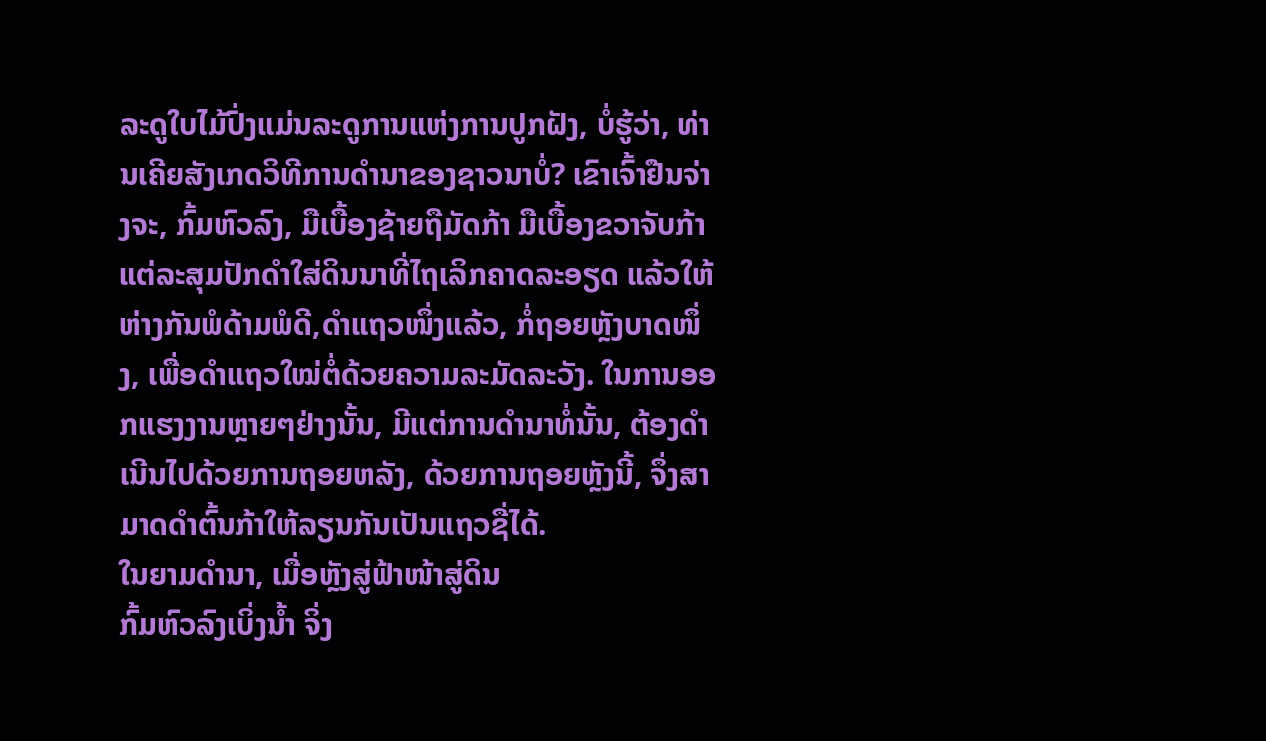ລະດູໃບໄມ້ປົ່ງແມ່ນລະດູການແຫ່ງການປູກຝັງ, ບໍ່ຮູ້ວ່າ, ທ່ານເຄີຍສັງເກດວິທີການດຳນາຂອງຊາວນາບໍ່? ເຂົາເຈົ້າຢືນຈ່າງຈະ, ກົ້ມຫົວລົງ, ມືເບື້ອງຊ້າຍຖືມັດກ້າ ມືເບື້ອງຂວາຈັບກ້າແຕ່ລະສຸມປັກດຳໃສ່ດິນນາທີ່ໄຖເລິກຄາດລະອຽດ ແລ້ວໃຫ້ຫ່າງກັນພໍດ້າມພໍດີ,ດຳແຖວໜຶ່ງແລ້ວ, ກໍ່ຖອຍຫຼັງບາດໜຶ່ງ, ເພື່ອດຳແຖວໃໝ່ຕໍ່ດ້ວຍຄວາມລະມັດລະວັງ. ໃນການອອກແຮງງານຫຼາຍໆຢ່າງນັ້ນ, ມີແຕ່ການດຳນາທໍ່ນັ້ນ, ຕ້ອງດຳເນີນໄປດ້ວຍການຖອຍຫລັງ, ດ້ວຍການຖອຍຫຼັງນີ້, ຈຶ່ງສາມາດດໍາຕົ້ນກ້າໃຫ້ລຽນກັນເປັນແຖວຊື່ໄດ້.
ໃນຍາມດຳນາ, ເມື່ອຫຼັງສູ່ຟ້າໜ້າສູ່ດິນ
ກົ້ມຫົວລົງເບິ່ງນ້ຳ ຈິ່ງ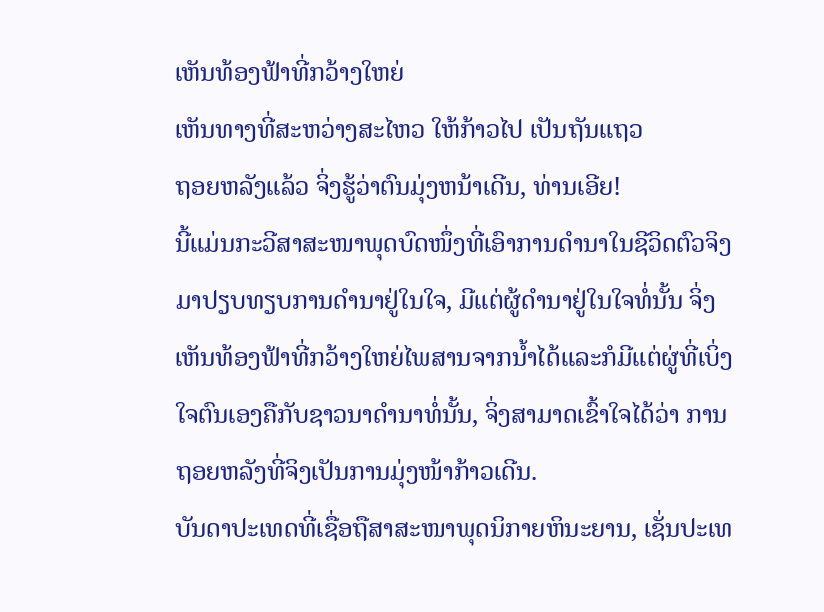ເຫັນທ້ອງຟ້າທີ່ກວ້າງໃຫຍ່
ເຫັນທາງທີ່ສະຫວ່າງສະໄຫວ ໃຫ້ກ້າວໄປ ເປັນຖັນແຖວ
ຖອຍຫລັງແລ້ວ ຈິ່ງຮູ້ວ່າຕົນມຸ່ງຫນ້າເດີນ, ທ່ານເອີຍ!
ນີ້ແມ່ນກະວີສາສະໜາພຸດບົດໜຶ່ງທີ່ເອົາການດຳນາໃນຊີວິດຕົວຈິງມາປຽບທຽບການດຳນາຢູ່ໃນໃຈ, ມີແຕ່ຜູ້ດຳນາຢູ່ໃນໃຈທໍ່ນັ້ນ ຈິ່ງເຫັນທ້ອງຟ້າທີ່ກວ້າງໃຫຍ່ໄພສານຈາກນ້ຳໄດ້ແລະກໍມີແຕ່ຜູ່ທີ່ເບິ່ງໃຈຕົນເອງຄືກັບຊາວນາດຳນາທໍ່ນັ້ນ, ຈິ່ງສາມາດເຂົ້າໃຈໄດ້ວ່າ ການຖອຍຫລັງທີ່ຈິງເປັນການມຸ່ງໜ້າກ້າວເດີນ.
ບັນດາປະເທດທີ່ເຊື່ອຖືສາສະໜາພຸດນິກາຍຫິນະຍານ, ເຊັ່ນປະເທ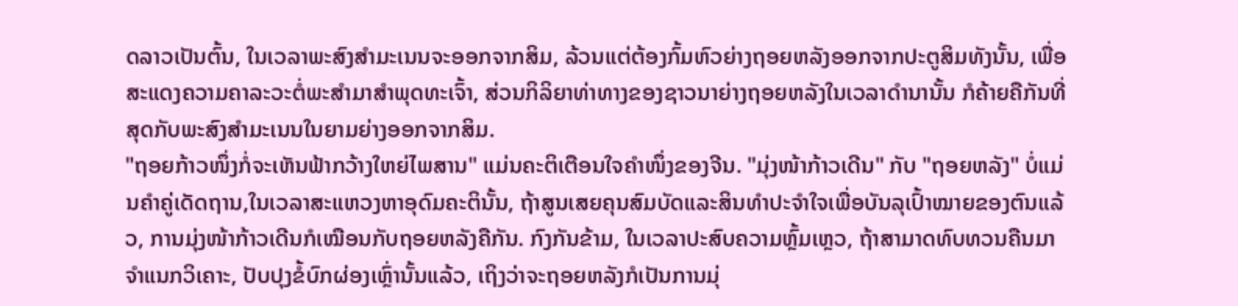ດລາວເປັນຕົ້ນ, ໃນເວລາພະສົງສຳມະເນນຈະອອກຈາກສິມ, ລ້ວນແຕ່ຕ້ອງກົ້ມຫົວຍ່າງຖອຍຫລັງອອກຈາກປະຕູສິມທັງນັ້ນ, ເພື່ອສະແດງຄວາມຄາລະວະຕໍ່ພະສຳມາສຳພຸດທະເຈົ້າ, ສ່ວນກິລິຍາທ່າທາງຂອງຊາວນາຍ່າງຖອຍຫລັງໃນເວລາດຳນານັ້ນ ກໍຄ້າຍຄືກັນທີ່ສຸດກັບພະສົງສຳມະເນນໃນຍາມຍ່າງອອກຈາກສິມ.
"ຖອຍກ້າວໜຶ່ງກໍ່ຈະເຫັນຟ້າກວ້າງໃຫຍ່ໄພສານ" ແມ່ນຄະຕິເຕືອນໃຈຄຳໜຶ່ງຂອງຈີນ. "ມຸ່ງໜ້າກ້າວເດີນ" ກັບ "ຖອຍຫລັງ" ບໍ່ແມ່ນຄຳຄູ່ເດັດຖານ,ໃນເວລາສະແຫວງຫາອຸດົມຄະຕິນັ້ນ, ຖ້າສູນເສຍຄຸນສົມບັດແລະສິນທຳປະຈຳໃຈເພື່ອບັນລຸເປົ້າໝາຍຂອງຕົນແລ້ວ, ການມຸ່ງໜ້າກ້າວເດີນກໍເໝືອນກັບຖອຍຫລັງຄືກັນ. ກົງກັນຂ້າມ, ໃນເວລາປະສົບຄວາມຫຼົ້ມເຫຼວ, ຖ້າສາມາດທົບທວນຄືນມາຈຳແນກວິເຄາະ, ປັບປຸງຂໍ້ບົກຜ່ອງເຫຼົ່ານັ້ນແລ້ວ, ເຖິງວ່າຈະຖອຍຫລັງກໍເປັນການມຸ່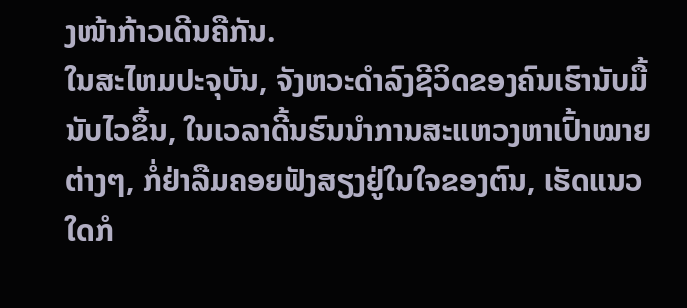ງໜ້າກ້າວເດີນຄືກັນ.
ໃນສະໄຫມປະຈຸບັນ, ຈັງຫວະດຳລົງຊີວິດຂອງຄົນເຮົານັບມື້ນັບໄວຂຶ້ນ, ໃນເວລາດີ້ນຮົນນຳການສະແຫວງຫາເປົ້າໝາຍຕ່າງໆ, ກໍ່ຢ່າລືມຄອຍຟັງສຽງຢູ່ໃນໃຈຂອງຕົນ, ເຮັດແນວໃດກໍ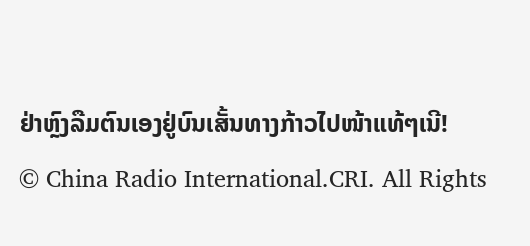ຢ່າຫຼົງລືມຕົນເອງຢູ່ບົນເສັ້ນທາງກ້າວໄປໜ້າແທ້ໆເນີ!
© China Radio International.CRI. All Rights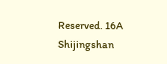Reserved. 16A Shijingshan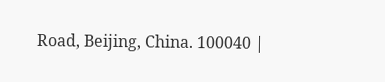Road, Beijing, China. 100040 |